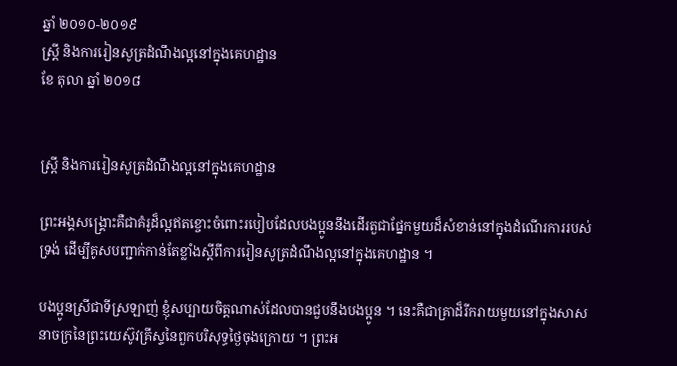ឆ្នាំ ២០១០-២០១៩
ស្ត្រី និងការរៀនសូត្រដំណឹងល្អនៅក្នុងគេហដ្ឋាន
ខែ តុលា ឆ្នាំ ២០១៨


ស្ត្រី និងការរៀនសូត្រដំណឹងល្អនៅក្នុងគេហដ្ឋាន

ព្រះអង្គសង្គ្រោះគឺជាគំរូដ៏ល្អឥតខ្ចោះចំពោះរបៀបដែលបងប្អូននឹងដើរតួជាផ្នែកមួយដ៏សំខាន់នៅក្នុងដំណើរការរបស់ទ្រង់ ដើម្បីគូសបញ្ជាក់កាន់តែខ្លាំងស្ដីពីការរៀនសូត្រដំណឹងល្អនៅក្នុងគេហដ្ឋាន ។

បងប្អូនស្រីជាទីស្រឡាញ់ ខ្ញុំសប្បាយចិត្តណាស់ដែលបានជួបនឹងបងប្អូន ។ នេះគឺជាគ្រាដ៏រីករាយមួយនៅក្នុងសាសនាចក្រនៃព្រះយេស៊ូវគ្រីស្ទនៃពួកបរិសុទ្ធថ្ងៃចុងក្រោយ ។ ព្រះអ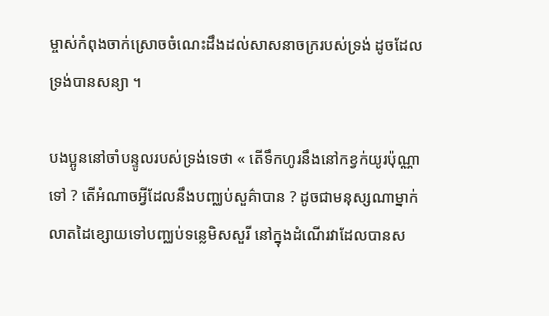ម្ចាស់កំពុងចាក់ស្រោចចំណេះដឹងដល់សាសនាចក្ររបស់ទ្រង់ ដូចដែលទ្រង់បានសន្យា ។

បងប្អូននៅចាំបន្ទូលរបស់ទ្រង់ទេថា « តើទឹកហូរនឹងនៅកខ្វក់យូរប៉ុណ្ណាទៅ ? តើអំណាចអ្វីដែលនឹងបញ្ឈប់សួគ៌ាបាន ? ដូចជាមនុស្សណាម្នាក់លាតដៃខ្សោយទៅបញ្ឈប់ទន្លេមិសសួរី នៅក្នុងដំណើរវាដែលបានស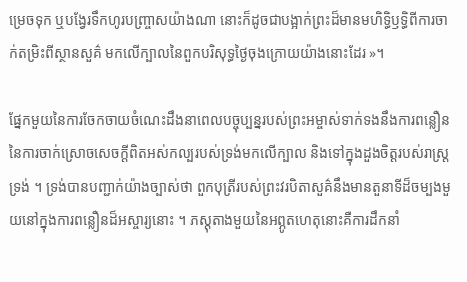ម្រេចទុក ឬបង្វែរទឹកហូរបញ្ច្រាសយ៉ាងណា នោះក៏ដូចជាបង្អាក់ព្រះដ៏មានមហិទ្ធិឫទ្ធិពីការចាក់តម្រិះពីស្ថានសួគ៌ មកលើក្បាលនៃពួកបរិសុទ្ធថ្ងៃចុងក្រោយយ៉ាងនោះដែរ »។

ផ្នែកមួយនៃការចែកចាយចំណេះដឹងនាពេលបច្ចុប្បន្នរបស់ព្រះអម្ចាស់ទាក់ទងនឹងការពន្លឿននៃការចាក់ស្រោចសេចក្តីពិតអស់កល្បរបស់ទ្រង់មកលើក្បាល និងទៅក្នុងដួងចិត្តរបស់រាស្ត្រទ្រង់ ។ ទ្រង់បានបញ្ជាក់យ៉ាងច្បាស់ថា ពួកបុត្រីរបស់ព្រះវរបិតាសួគ៌នឹងមានតួនាទីដ៏ចម្បងមួយនៅក្នុងការពន្លឿនដ៏អស្ចារ្យនោះ ។ ភស្ដុតាងមួយនៃអព្ភូតហេតុនោះគឺការដឹកនាំ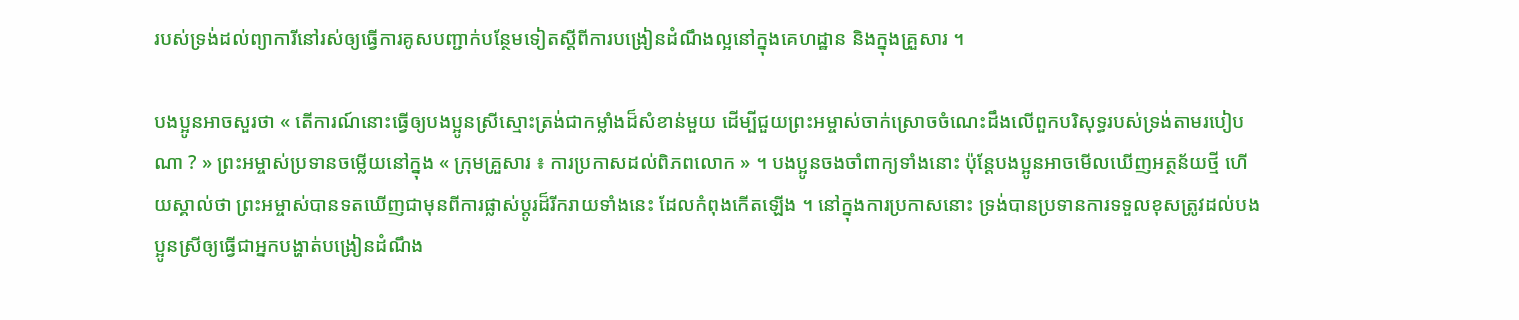របស់ទ្រង់ដល់ព្យាការីនៅរស់ឲ្យធ្វើការគូសបញ្ជាក់បន្ថែមទៀតស្ដីពីការបង្រៀនដំណឹងល្អនៅក្នុងគេហដ្ឋាន និងក្នុងគ្រួសារ ។

បងប្អូនអាចសួរថា « តើការណ៍នោះធ្វើឲ្យបងប្អូនស្រីស្មោះត្រង់ជាកម្លាំងដ៏សំខាន់មួយ ដើម្បីជួយព្រះអម្ចាស់ចាក់ស្រោចចំណេះដឹងលើពួកបរិសុទ្ធរបស់ទ្រង់តាមរបៀបណា ? » ព្រះអម្ចាស់ប្រទានចម្លើយនៅក្នុង « ក្រុមគ្រួសារ ៖ ការប្រកាសដល់ពិភពលោក » ។ បងប្អូនចងចាំពាក្យទាំងនោះ ប៉ុន្តែបងប្អូនអាចមើលឃើញអត្ថន័យថ្មី ហើយស្គាល់ថា ព្រះអម្ចាស់បានទតឃើញជាមុនពីការផ្លាស់ប្ដូរដ៏រីករាយទាំងនេះ ដែលកំពុងកើតឡើង ។ នៅក្នុងការប្រកាសនោះ ទ្រង់បានប្រទានការទទួលខុសត្រូវដល់បងប្អូនស្រីឲ្យធ្វើជាអ្នកបង្ហាត់បង្រៀនដំណឹង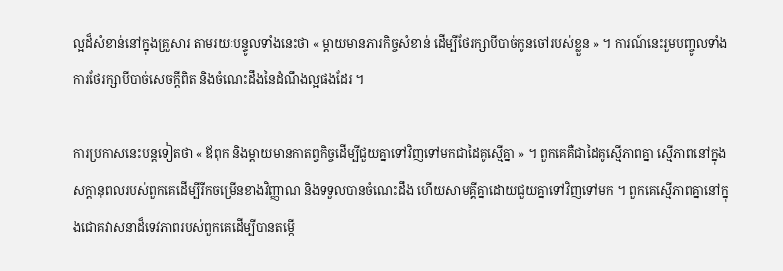ល្អដ៏សំខាន់នៅក្នុងគ្រួសារ តាមរយៈបន្ទូលទាំងនេះថា « ម្តាយមានភារកិច្ចសំខាន់ ដើម្បីថែរក្សាបីបាច់កូនចៅរបស់ខ្លួន » ។ ការណ៍នេះរួមបញ្ចូលទាំងការថែរក្សាបីបាច់សេចក្ដីពិត និងចំណេះដឹងនៃដំណឹងល្អផងដែរ ។

ការប្រកាសនេះបន្តទៀតថា « ឪពុក និងម្តាយមានកាតព្វកិច្ចដើម្បីជួយគ្នាទៅវិញទៅមកជាដៃគូស្មើគ្នា » ។ ពួកគេគឺជាដៃគូស្មើភាពគ្នា ស្មើភាពនៅក្នុងសក្ដានុពលរបស់ពួកគេដើម្បីរីកចម្រើនខាងវិញ្ញាណ និងទទួលបានចំណេះដឹង ហើយសាមគ្គីគ្នាដោយជួយគ្នាទៅវិញទៅមក ។ ពួកគេស្មើភាពគ្នានៅក្នុងជោគវាសនាដ៏ទេវភាពរបស់ពួកគេដើម្បីបានតម្កើ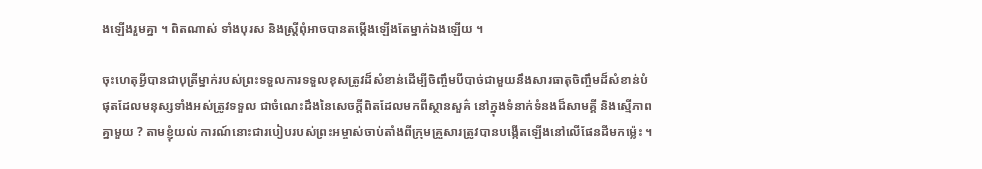ងឡើងរួមគ្នា ។ ពិតណាស់ ទាំងបុរស និងស្ត្រីពុំអាចបានតម្កើងឡើងតែម្នាក់ឯងឡើយ ។

ចុះហេតុអ្វីបានជាបុត្រីម្នាក់របស់ព្រះទទួលការទទួលខុសត្រូវដ៏សំខាន់ដើម្បីចិញ្ចឹមបីបាច់ជាមួយនឹងសារធាតុចិញ្ចឹមដ៏សំខាន់បំផុតដែលមនុស្សទាំងអស់ត្រូវទទួល ជាចំណេះដឹងនៃសេចក្ដីពិតដែលមកពីស្ថានសួគ៌ នៅក្នុងទំនាក់ទំនងដ៏សាមគ្គី និងស្មើភាពគ្នាមួយ ? តាមខ្ញុំយល់ ការណ៍នោះជារបៀបរបស់ព្រះអម្ចាស់ចាប់តាំងពីក្រុមគ្រួសារត្រូវបានបង្កើតឡើងនៅលើផែនដីមកម្ល៉េះ ។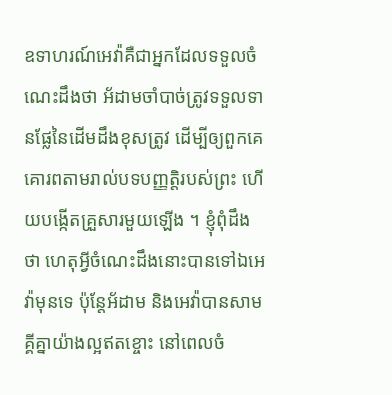ឧទាហរណ៍អេវ៉ាគឺជាអ្នកដែលទទួលចំណេះដឹងថា អ័ដាមចាំបាច់ត្រូវទទួលទានផ្លែនៃដើមដឹងខុសត្រូវ ដើម្បីឲ្យពួកគេគោរពតាមរាល់បទបញ្ញត្តិរបស់ព្រះ ហើយបង្កើតគ្រួសារមួយឡើង ។ ខ្ញុំពុំដឹងថា ហេតុអ្វីចំណេះដឹងនោះបានទៅឯអេវ៉ាមុនទេ ប៉ុន្តែអ័ដាម និងអេវ៉ាបានសាមគ្គីគ្នាយ៉ាងល្អឥតខ្ចោះ នៅពេលចំ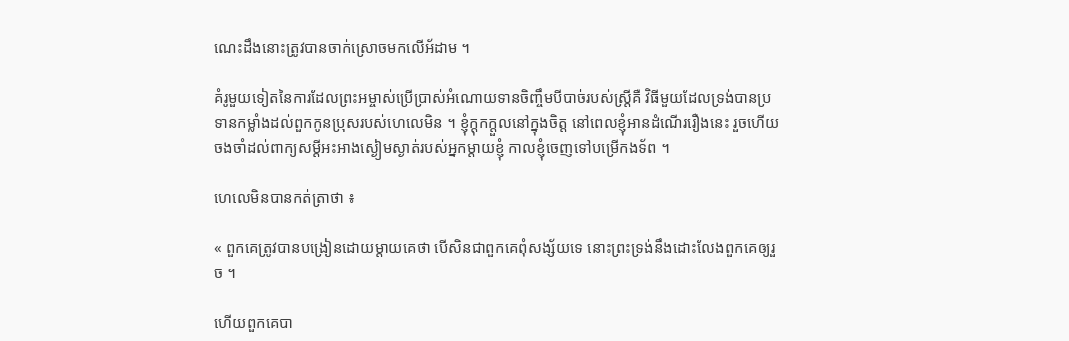ណេះដឹងនោះត្រូវបានចាក់ស្រោចមកលើអ័ដាម ។

គំរូមួយទៀតនៃការដែលព្រះអម្ចាស់ប្រើប្រាស់អំណោយទានចិញ្ចឹមបីបាច់របស់ស្ត្រីគឺ វិធីមួយដែលទ្រង់បានប្រទានកម្លាំងដល់ពួកកូនប្រុសរបស់ហេលេមិន ។ ខ្ញុំក្ដុកក្ដួលនៅក្នុងចិត្ត នៅពេលខ្ញុំអានដំណើររឿងនេះ រួចហើយចងចាំដល់ពាក្យសម្ដីអះអាងស្ងៀមស្ងាត់របស់អ្នកម្ដាយខ្ញុំ កាលខ្ញុំចេញទៅបម្រើកងទ័ព ។

ហេលេមិនបានកត់ត្រាថា ៖

« ពួកគេត្រូវបានបង្រៀនដោយម្តាយគេថា បើសិនជាពួកគេពុំសង្ស័យទេ នោះព្រះទ្រង់នឹងដោះលែងពួកគេឲ្យរួច ។

ហើយពួកគេបា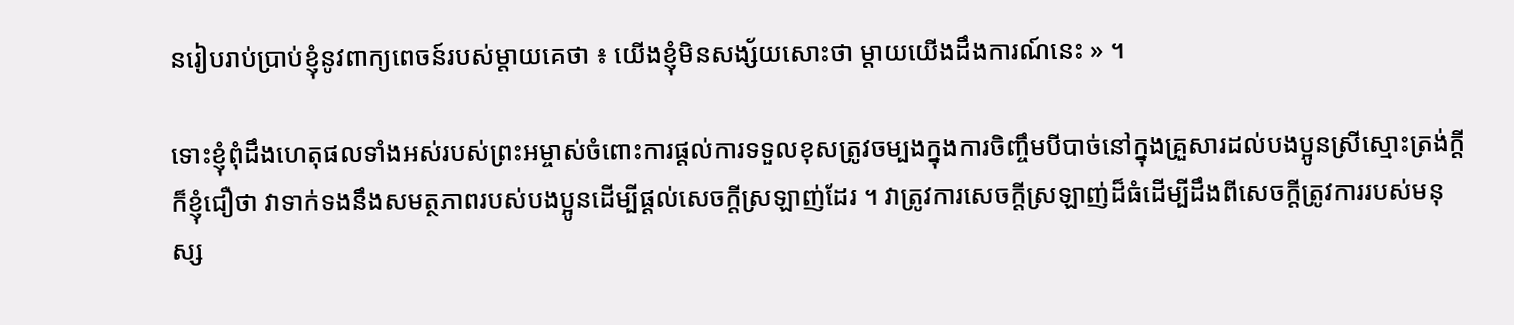នរៀបរាប់ប្រាប់ខ្ញុំនូវពាក្យពេចន៍របស់ម្តាយគេថា ៖ យើងខ្ញុំមិនសង្ស័យសោះថា ម្តាយយើងដឹងការណ៍នេះ » ។

ទោះខ្ញុំពុំដឹងហេតុផលទាំងអស់របស់ព្រះអម្ចាស់ចំពោះការផ្ដល់ការទទួលខុសត្រូវចម្បងក្នុងការចិញ្ចឹមបីបាច់នៅក្នុងគ្រួសារដល់បងប្អូនស្រីស្មោះត្រង់ក្ដី ក៏ខ្ញុំជឿថា វាទាក់ទងនឹងសមត្ថភាពរបស់បងប្អូនដើម្បីផ្ដល់សេចក្ដីស្រឡាញ់ដែរ ។ វាត្រូវការសេចក្ដីស្រឡាញ់ដ៏ធំដើម្បីដឹងពីសេចក្ដីត្រូវការរបស់មនុស្ស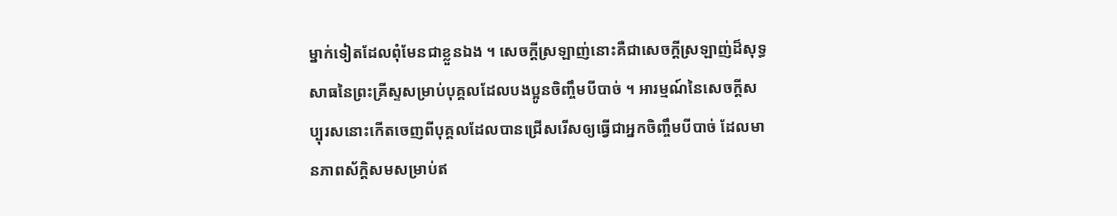ម្នាក់ទៀតដែលពុំមែនជាខ្លួនឯង ។ សេចក្ដីស្រឡាញ់នោះគឺជាសេចក្ដីស្រឡាញ់ដ៏សុទ្ធសាធនៃព្រះគ្រីស្ទសម្រាប់បុគ្គលដែលបងប្អូនចិញ្ចឹមបីបាច់ ។ អារម្មណ៍នៃសេចក្ដីសប្បុរសនោះកើតចេញពីបុគ្គលដែលបានជ្រើសរើសឲ្យធ្វើជាអ្នកចិញ្ចឹមបីបាច់ ដែលមានភាពស័ក្ដិសមសម្រាប់ឥ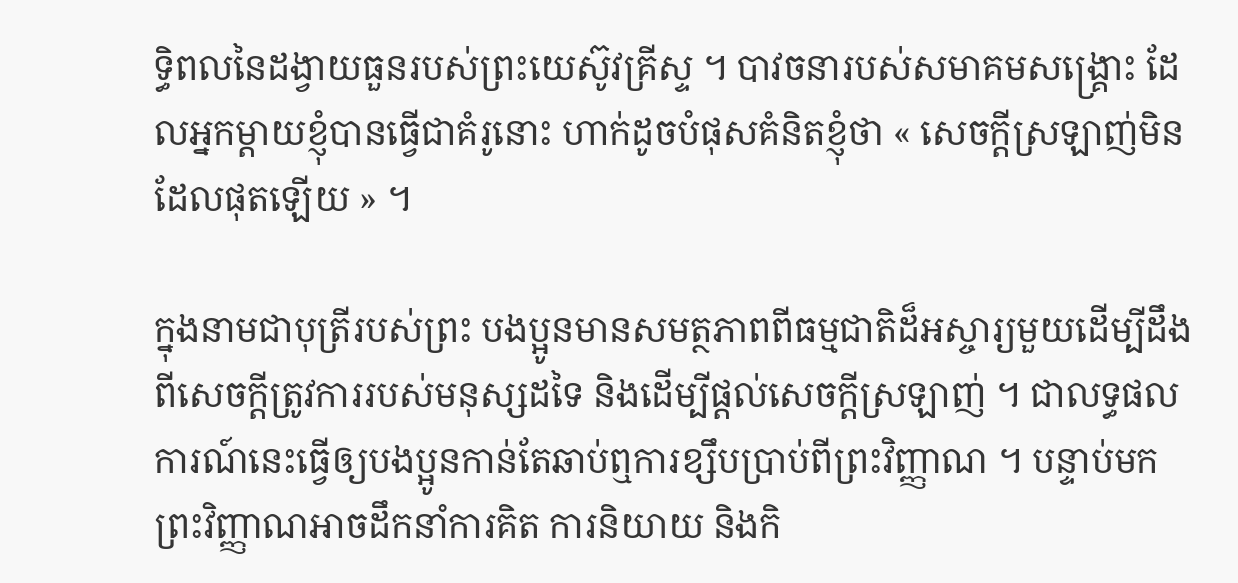ទ្ធិពលនៃដង្វាយធួនរបស់ព្រះយេស៊ូវគ្រីស្ទ ។ បាវចនារបស់សមាគមសង្គ្រោះ ដែលអ្នកម្ដាយខ្ញុំបានធ្វើជាគំរូនោះ ហាក់ដូចបំផុសគំនិតខ្ញុំថា « សេចក្ដីស្រឡាញ់មិនដែលផុតឡើយ » ។

ក្នុងនាមជាបុត្រីរបស់ព្រះ បងប្អូនមានសមត្ថភាពពីធម្មជាតិដ៏អស្ចារ្យមួយដើម្បីដឹងពីសេចក្ដីត្រូវការរបស់មនុស្សដទៃ និងដើម្បីផ្ដល់សេចក្ដីស្រឡាញ់ ។ ជាលទ្ធផល ការណ៍នេះធ្វើឲ្យបងប្អូនកាន់តែឆាប់ឮការខ្សឹបប្រាប់ពីព្រះវិញ្ញាណ ។ បន្ទាប់មក ព្រះវិញ្ញាណអាចដឹកនាំការគិត ការនិយាយ និងកិ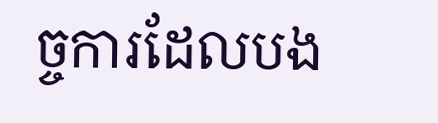ច្ចការដែលបង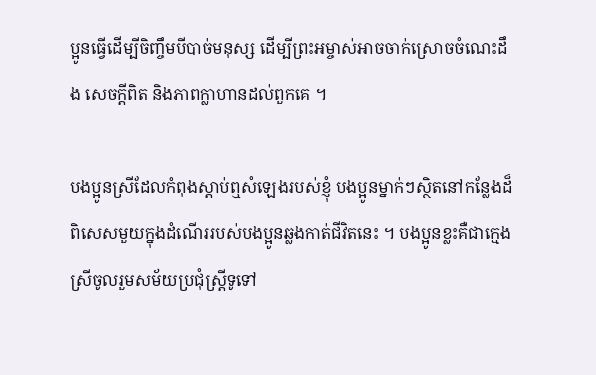ប្អូនធ្វើដើម្បីចិញ្ចឹមបីបាច់មនុស្ស ដើម្បីព្រះអម្ចាស់អាចចាក់ស្រោចចំណេះដឹង សេចក្ដីពិត និងភាពក្លាហានដល់ពួកគេ ។

បងប្អូនស្រីដែលកំពុងស្ដាប់ឮសំឡេងរបស់ខ្ញុំ បងប្អូនម្នាក់ៗស្ថិតនៅកន្លែងដ៏ពិសេសមួយក្នុងដំណើររបស់បងប្អូនឆ្លងកាត់ជីវិតនេះ ។ បងប្អូនខ្លះគឺជាក្មេងស្រីចូលរួមសម័យប្រជុំស្ត្រីទូទៅ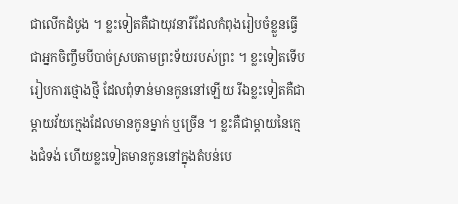ជាលើកដំបូង ។ ខ្លះទៀតគឺជាយុវនារីដែលកំពុងរៀបចំខ្លួនធ្វើជាអ្នកចិញ្ចឹមបីបាច់ស្របតាមព្រះទ័យរបស់ព្រះ ។ ខ្លះទៀតទើបរៀបការថ្មោងថ្មី ដែលពុំទាន់មានកូននៅឡើយ រីឯខ្លះទៀតគឺជាម្ដាយវ័យក្មេងដែលមានកូនម្នាក់ ឬច្រើន ។ ខ្លះគឺជាម្ដាយនៃក្មេងជំទង់ ហើយខ្លះទៀតមានកូននៅក្នុងតំបន់បេ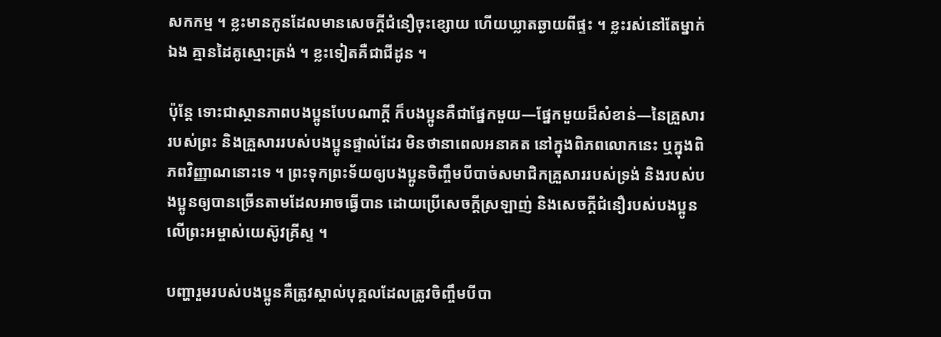សកកម្ម ។ ខ្លះមានកូនដែលមានសេចក្ដីជំនឿចុះខ្សោយ ហើយឃ្លាតឆ្ងាយពីផ្ទះ ។ ខ្លះរស់នៅតែម្នាក់ឯង គ្មានដៃគូស្មោះត្រង់ ។ ខ្លះទៀតគឺជាជីដូន ។

ប៉ុន្តែ ទោះជាស្ថានភាពបងប្អូនបែបណាក្ដី ក៏បងប្អូនគឺជាផ្នែកមួយ—ផ្នែកមួយដ៏សំខាន់—នៃគ្រួសាររបស់ព្រះ និងគ្រួសាររបស់បងប្អូនផ្ទាល់ដែរ មិនថានាពេលអនាគត នៅក្នុងពិភពលោកនេះ ឬក្នុងពិភពវិញ្ញាណនោះទេ ។ ព្រះទុកព្រះទ័យឲ្យបងប្អូនចិញ្ចឹមបីបាច់សមាជិកគ្រួសាររបស់ទ្រង់ និងរបស់បងប្អូនឲ្យបានច្រើនតាមដែលអាចធ្វើបាន ដោយប្រើសេចក្ដីស្រឡាញ់ និងសេចក្ដីជំនឿរបស់បងប្អូនលើព្រះអម្ចាស់យេស៊ូវគ្រីស្ទ ។

បញ្ហារួមរបស់បងប្អូនគឺត្រូវស្គាល់បុគ្គលដែលត្រូវចិញ្ចឹមបីបា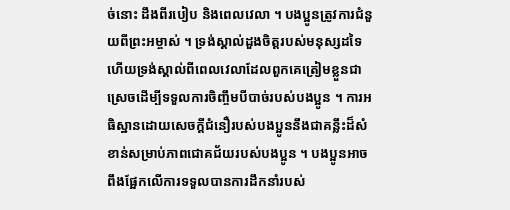ច់នោះ ដឹងពីរបៀប និងពេលវេលា ។ បងប្អូនត្រូវការជំនួយពីព្រះអម្ចាស់ ។ ទ្រង់ស្គាល់ដួងចិត្តរបស់មនុស្សដទៃ ហើយទ្រង់ស្គាល់ពីពេលវេលាដែលពួកគេត្រៀមខ្លួនជាស្រេចដើម្បីទទួលការចិញ្ចឹមបីបាច់របស់បងប្អូន ។ ការអធិស្ឋានដោយសេចក្ដីជំនឿរបស់បងប្អូននឹងជាគន្លឹះដ៏សំខាន់សម្រាប់ភាពជោគជ័យរបស់បងប្អូន ។ បងប្អូនអាចពឹងផ្អែកលើការទទួលបានការដឹកនាំរបស់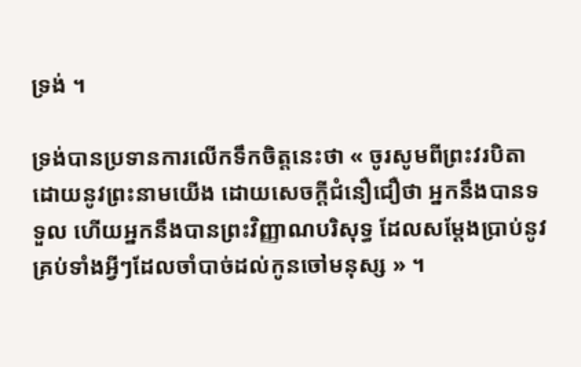ទ្រង់ ។

ទ្រង់បានប្រទានការលើកទឹកចិត្តនេះថា « ចូរសូមពីព្រះវរបិតាដោយនូវព្រះនាមយើង ដោយសេចក្តីជំនឿជឿថា អ្នកនឹងបានទទួល ហើយអ្នកនឹងបានព្រះវិញ្ញាណបរិសុទ្ធ ដែលសម្តែងប្រាប់នូវគ្រប់ទាំងអ្វីៗដែលចាំបាច់ដល់កូនចៅមនុស្ស » ។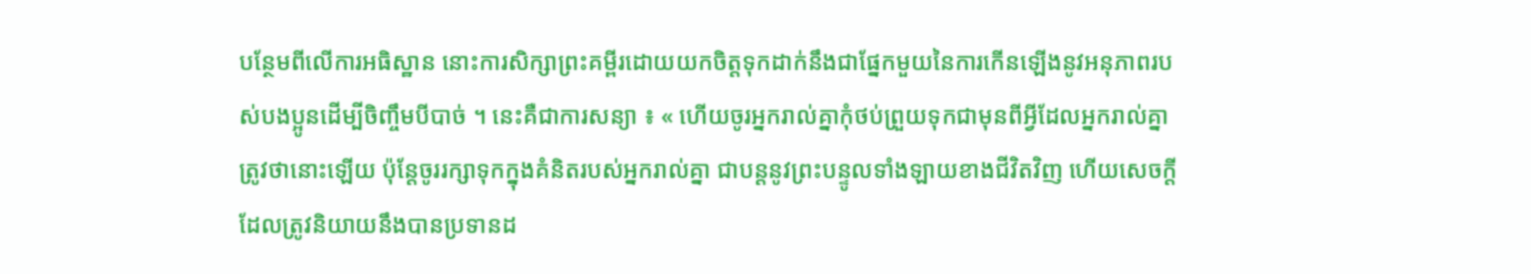បន្ថែមពីលើការអធិស្ឋាន នោះការសិក្សាព្រះគម្ពីរដោយយកចិត្តទុកដាក់នឹងជាផ្នែកមួយនៃការកើនឡើងនូវអនុភាពរបស់បងប្អូនដើម្បីចិញ្ចឹមបីបាច់ ។ នេះគឺជាការសន្យា ៖ « ហើយចូរអ្នករាល់គ្នាកុំថប់ព្រួយទុកជាមុនពីអ្វីដែលអ្នករាល់គ្នាត្រូវថានោះឡើយ ប៉ុន្តែចូររក្សាទុកក្នុងគំនិតរបស់អ្នករាល់គ្នា ជាបន្តនូវព្រះបន្ទូលទាំងឡាយខាងជីវិតវិញ ហើយសេចក្តីដែលត្រូវនិយាយនឹងបានប្រទានដ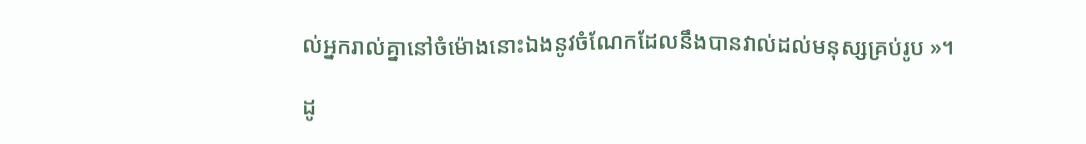ល់អ្នករាល់គ្នានៅចំម៉ោងនោះឯងនូវចំណែកដែលនឹងបានវាល់ដល់មនុស្សគ្រប់រូប »។

ដូ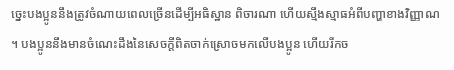ច្នេះបងប្អូននឹងត្រូវចំណាយពេលច្រើនដើម្បីអធិស្ឋាន ពិចារណា ហើយស្មឹងស្មាធអំពីបញ្ហាខាងវិញ្ញាណ ។ បងប្អូននឹងមានចំណេះដឹងនៃសេចក្ដីពិតចាក់ស្រោចមកលើបងប្អូន ហើយរីកច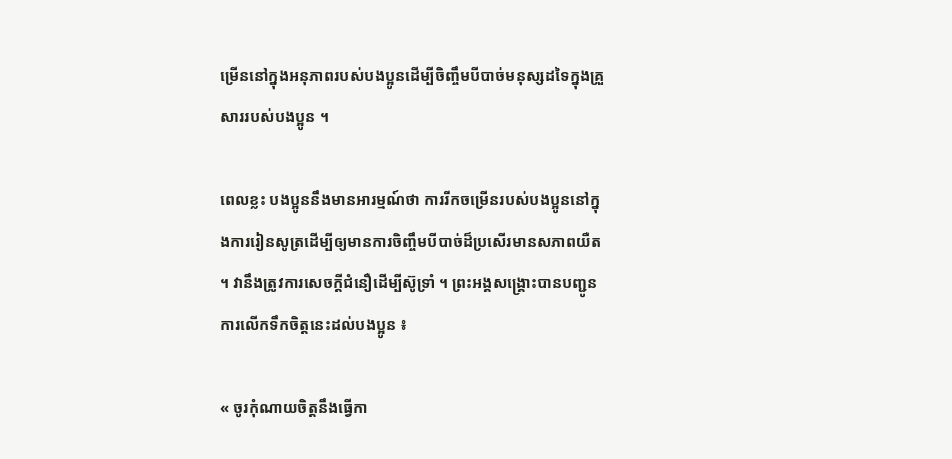ម្រើននៅក្នុងអនុភាពរបស់បងប្អូនដើម្បីចិញ្ចឹមបីបាច់មនុស្សដទៃក្នុងគ្រួសាររបស់បងប្អូន ។

ពេលខ្លះ បងប្អូននឹងមានអារម្មណ៍ថា ការរីកចម្រើនរបស់បងប្អូននៅក្នុងការរៀនសូត្រដើម្បីឲ្យមានការចិញ្ចឹមបីបាច់ដ៏ប្រសើរមានសភាពយឺត ។ វានឹងត្រូវការសេចក្ដីជំនឿដើម្បីស៊ូទ្រាំ ។ ព្រះអង្គសង្គ្រោះបានបញ្ជូនការលើកទឹកចិត្តនេះដល់បងប្អូន ៖

« ចូរកុំណាយចិត្តនឹងធ្វើកា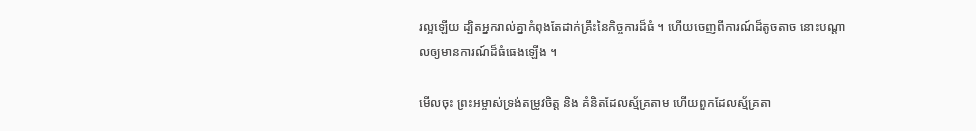រល្អឡើយ ដ្បិតអ្នករាល់គ្នាកំពុងតែដាក់គ្រឹះនៃកិច្ចការដ៏ធំ ។ ហើយចេញពីការណ៍ដ៏តូចតាច នោះបណ្តាលឲ្យមានការណ៍ដ៏ធំធេងឡើង ។

មើលចុះ ព្រះអម្ចាស់ទ្រង់តម្រូវចិត្ត និង គំនិតដែលស្ម័គ្រតាម ហើយពួកដែលស្ម័គ្រតា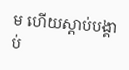ម ហើយស្តាប់បង្គាប់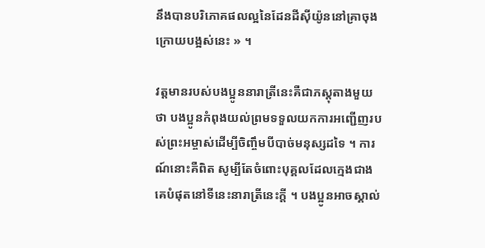នឹងបានបរិភោគផលល្អនៃដែនដីស៊ីយ៉ូននៅគ្រាចុងក្រោយបង្អស់នេះ » ។

វត្តមានរបស់បងប្អូននារាត្រីនេះគឺជាភស្ដុតាងមួយថា បងប្អូនកំពុងយល់ព្រមទទួលយកការអញ្ជើញរបស់ព្រះអម្ចាស់ដើម្បីចិញ្ចឹមបីបាច់មនុស្សដទៃ ។ ការណ៍នោះគឺពិត សូម្បីតែចំពោះបុគ្គលដែលក្មេងជាងគេបំផុតនៅទីនេះនារាត្រីនេះក្ដី ។ បងប្អូនអាចស្គាល់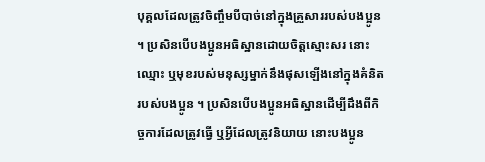បុគ្គលដែលត្រូវចិញ្ចឹមបីបាច់នៅក្នុងគ្រួសាររបស់បងប្អូន ។ ប្រសិនបើបងប្អូនអធិស្ឋានដោយចិត្តស្មោះសរ នោះឈ្មោះ ឬមុខរបស់មនុស្សម្នាក់នឹងផុសឡើងនៅក្នុងគំនិតរបស់បងប្អូន ។ ប្រសិនបើបងប្អូនអធិស្ឋានដើម្បីដឹងពីកិច្ចការដែលត្រូវធ្វើ ឬអ្វីដែលត្រូវនិយាយ នោះបងប្អូន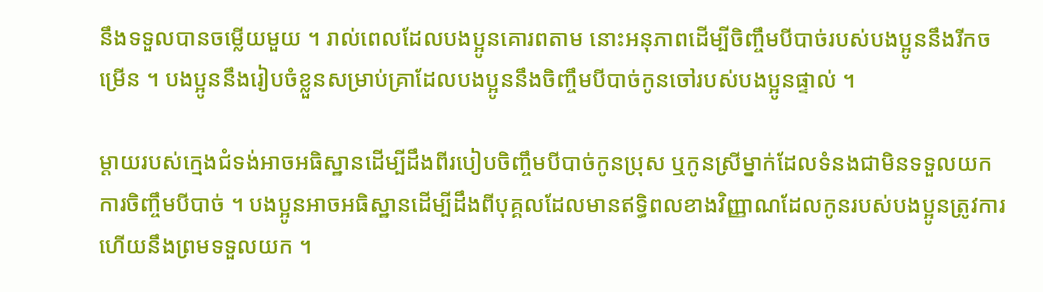នឹងទទួលបានចម្លើយមួយ ។ រាល់ពេលដែលបងប្អូនគោរពតាម នោះអនុភាពដើម្បីចិញ្ចឹមបីបាច់របស់បងប្អូននឹងរីកចម្រើន ។ បងប្អូននឹងរៀបចំខ្លួនសម្រាប់គ្រាដែលបងប្អូននឹងចិញ្ចឹមបីបាច់កូនចៅរបស់បងប្អូនផ្ទាល់ ។

ម្ដាយរបស់ក្មេងជំទង់អាចអធិស្ឋានដើម្បីដឹងពីរបៀបចិញ្ចឹមបីបាច់កូនប្រុស ឬកូនស្រីម្នាក់ដែលទំនងជាមិនទទួលយកការចិញ្ចឹមបីបាច់ ។ បងប្អូនអាចអធិស្ឋានដើម្បីដឹងពីបុគ្គលដែលមានឥទ្ធិពលខាងវិញ្ញាណដែលកូនរបស់បងប្អូនត្រូវការ ហើយនឹងព្រមទទួលយក ។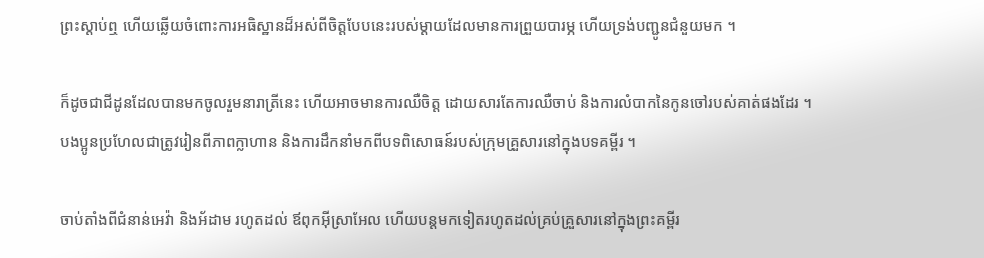ព្រះស្ដាប់ឮ ហើយឆ្លើយចំពោះការអធិស្ឋានដ៏អស់ពីចិត្តបែបនេះរបស់ម្ដាយដែលមានការព្រួយបារម្ភ ហើយទ្រង់បញ្ជូនជំនួយមក ។

ក៏ដូចជាជីដូនដែលបានមកចូលរួមនារាត្រីនេះ ហើយអាចមានការឈឺចិត្ត ដោយសារតែការឈឺចាប់ និងការលំបាកនៃកូនចៅរបស់គាត់ផងដែរ ។ បងប្អូនប្រហែលជាត្រូវរៀនពីភាពក្លាហាន និងការដឹកនាំមកពីបទពិសោធន៍របស់ក្រុមគ្រួសារនៅក្នុងបទគម្ពីរ ។

ចាប់តាំងពីជំនាន់អេវ៉ា និងអ័ដាម រហូតដល់ ឪពុកអ៊ីស្រាអែល ហើយបន្តមកទៀតរហូតដល់គ្រប់គ្រួសារនៅក្នុងព្រះគម្ពីរ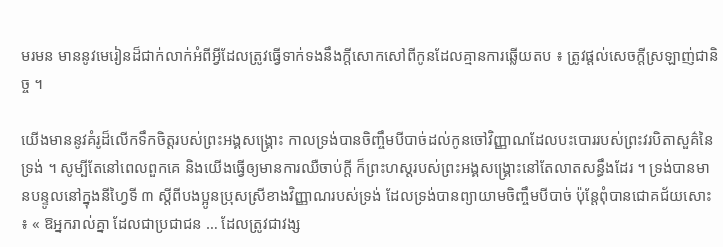មរមន មាននូវមេរៀនដ៏ជាក់លាក់អំពីអ្វីដែលត្រូវធ្វើទាក់ទងនឹងក្តីសោកសៅពីកូនដែលគ្មានការឆ្លើយតប ៖ ត្រូវផ្ដល់សេចក្ដីស្រឡាញ់ជានិច្ច ។

យើងមាននូវគំរូដ៏លើកទឹកចិត្តរបស់ព្រះអង្គសង្គ្រោះ កាលទ្រង់បានចិញ្ចឹមបីបាច់ដល់កូនចៅវិញ្ញាណដែលបះបោររបស់ព្រះវរបិតាសួគ៌នៃទ្រង់ ។ សូម្បីតែនៅពេលពួកគេ និងយើងធ្វើឲ្យមានការឈឺចាប់ក្ដី ក៏ព្រះហស្ដរបស់ព្រះអង្គសង្គ្រោះនៅតែលាតសន្ធឹងដែរ ។ ទ្រង់បានមានបន្ទូលនៅក្នុងនីហ្វៃទី ៣ ស្ដីពីបងប្អូនប្រុសស្រីខាងវិញ្ញាណរបស់ទ្រង់ ដែលទ្រង់បានព្យាយាមចិញ្ចឹមបីបាច់ ប៉ុន្តែពុំបានជោគជ័យសោះ ៖ « ឱអ្នករាល់គ្នា ដែលជាប្រជាជន … ដែលត្រូវជាវង្ស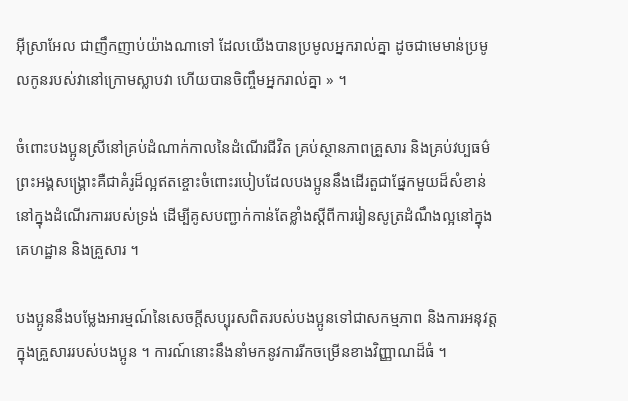អ៊ីស្រាអែល ជាញឹកញាប់យ៉ាងណាទៅ ដែលយើងបានប្រមូលអ្នករាល់គ្នា ដូចជាមេមាន់ប្រមូលកូនរបស់វានៅក្រោមស្លាបវា ហើយបានចិញ្ចឹមអ្នករាល់គ្នា » ។

ចំពោះបងប្អូនស្រីនៅគ្រប់ដំណាក់កាលនៃដំណើរជីវិត គ្រប់ស្ថានភាពគ្រួសារ និងគ្រប់វប្បធម៌ ព្រះអង្គសង្គ្រោះគឺជាគំរូដ៏ល្អឥតខ្ចោះចំពោះរបៀបដែលបងប្អូននឹងដើរតួជាផ្នែកមួយដ៏សំខាន់នៅក្នុងដំណើរការរបស់ទ្រង់ ដើម្បីគូសបញ្ជាក់កាន់តែខ្លាំងស្ដីពីការរៀនសូត្រដំណឹងល្អនៅក្នុងគេហដ្ឋាន និងគ្រួសារ ។

បងប្អូននឹងបម្លែងអារម្មណ៍នៃសេចក្ដីសប្បុរសពិតរបស់បងប្អូនទៅជាសកម្មភាព និងការអនុវត្តក្នុងគ្រួសាររបស់បងប្អូន ។ ការណ៍នោះនឹងនាំមកនូវការរីកចម្រើនខាងវិញ្ញាណដ៏ធំ ។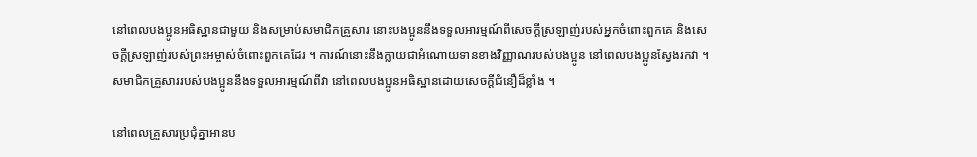នៅពេលបងប្អូនអធិស្ឋានជាមួយ និងសម្រាប់សមាជិកគ្រួសារ នោះបងប្អូននឹងទទួលអារម្មណ៍ពីសេចក្ដីស្រឡាញ់របស់អ្នកចំពោះពួកគេ និងសេចក្ដីស្រឡាញ់របស់ព្រះអម្ចាស់ចំពោះពួកគេដែរ ។ ការណ៍នោះនឹងក្លាយជាអំណោយទានខាងវិញ្ញាណរបស់បងប្អូន នៅពេលបងប្អូនស្វែងរកវា ។ សមាជិកគ្រួសាររបស់បងប្អូននឹងទទួលអារម្មណ៍ពីវា នៅពេលបងប្អូនអធិស្ឋានដោយសេចក្ដីជំនឿដ៏ខ្លាំង ។

នៅពេលគ្រួសារប្រជុំគ្នាអានប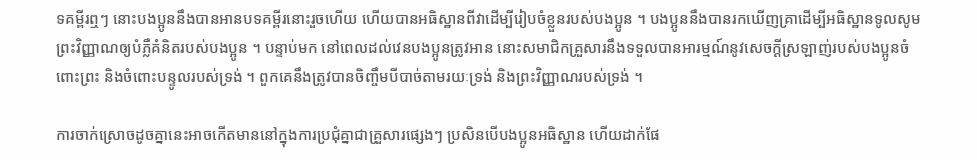ទគម្ពីរឮៗ នោះបងប្អូននឹងបានអានបទគម្ពីរនោះរួចហើយ ហើយបានអធិស្ឋានពីវាដើម្បីរៀបចំខ្លួនរបស់បងប្អូន ។ បងប្អូននឹងបានរកឃើញគ្រាដើម្បីអធិស្ឋានទូលសូមព្រះវិញ្ញាណឲ្យបំភ្លឺគំនិតរបស់បងប្អូន ។ បន្ទាប់មក នៅពេលដល់វេនបងប្អូនត្រូវអាន នោះសមាជិកគ្រួសារនឹងទទួលបានអារម្មណ៍នូវសេចក្ដីស្រឡាញ់របស់បងប្អូនចំពោះព្រះ និងចំពោះបន្ទូលរបស់ទ្រង់ ។ ពួកគេនឹងត្រូវបានចិញ្ចឹមបីបាច់តាមរយៈទ្រង់ និងព្រះវិញ្ញាណរបស់ទ្រង់ ។

ការចាក់ស្រោចដូចគ្នានេះអាចកើតមាននៅក្នុងការប្រជុំគ្នាជាគ្រួសារផ្សេងៗ ប្រសិនបើបងប្អូនអធិស្ឋាន ហើយដាក់ផែ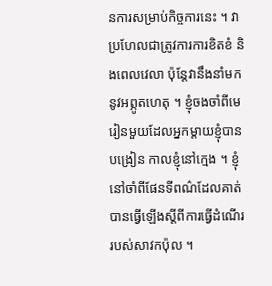នការសម្រាប់កិច្ចការនេះ ។ វាប្រហែលជាត្រូវការការខិតខំ និងពេលវេលា ប៉ុន្តែវានឹងនាំមកនូវអព្ភូតហេតុ ។ ខ្ញុំចងចាំពីមេរៀនមួយដែលអ្នកម្ដាយខ្ញុំបានបង្រៀន កាលខ្ញុំនៅក្មេង ។ ខ្ញុំនៅចាំពីផែនទីពណ៌ដែលគាត់បានធ្វើឡើងស្ដីពីការធ្វើដំណើររបស់សាវកប៉ុល ។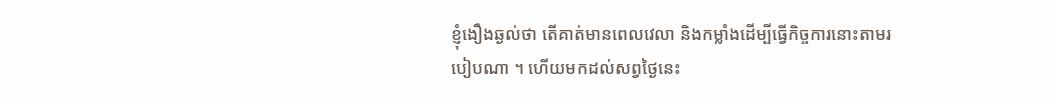ខ្ញុំងឿងឆ្ងល់ថា តើគាត់មានពេលវេលា និងកម្លាំងដើម្បីធ្វើកិច្ចការនោះតាមរបៀបណា ។ ហើយមកដល់សព្វថ្ងៃនេះ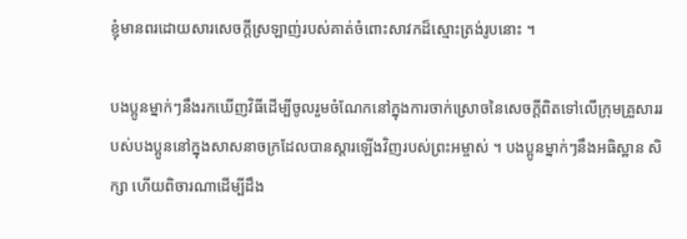ខ្ញុំមានពរដោយសារសេចក្ដីស្រឡាញ់របស់គាត់ចំពោះសាវកដ៏ស្មោះត្រង់រូបនោះ ។

បងប្អូនម្នាក់ៗនឹងរកឃើញវិធីដើម្បីចូលរួមចំណែកនៅក្នុងការចាក់ស្រោចនៃសេចក្ដីពិតទៅលើក្រុមគ្រួសាររបស់បងប្អូននៅក្នុងសាសនាចក្រដែលបានស្ដារឡើងវិញរបស់ព្រះអម្ចាស់ ។ បងប្អូនម្នាក់ៗនឹងអធិស្ឋាន សិក្សា ហើយពិចារណាដើម្បីដឹង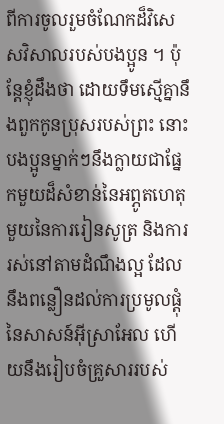ពីការចូលរួមចំណែកដ៏វិសេសវិសាលរបស់បងប្អូន ។ ប៉ុន្តែខ្ញុំដឹងថា ដោយទឹមស្មើគ្នានឹងពួកកូនប្រុសរបស់ព្រះ នោះបងប្អូនម្នាក់ៗនឹងក្លាយជាផ្នែកមួយដ៏សំខាន់នៃអព្ភូតហេតុមួយនៃការរៀនសូត្រ និងការរស់នៅតាមដំណឹងល្អ ដែលនឹងពន្លឿនដល់ការប្រមូលផ្ដុំនៃសាសន៍អ៊ីស្រាអែល ហើយនឹងរៀបចំគ្រួសាររបស់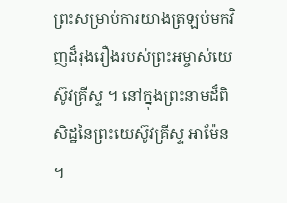ព្រះសម្រាប់ការយាងត្រឡប់មកវិញដ៏រុងរឿងរបស់ព្រះអម្ចាស់យេស៊ូវគ្រីស្ទ ។ នៅក្នុងព្រះនាមដ៏ពិសិដ្ឋនៃព្រះយេស៊ូវគ្រីស្ទ អាម៉ែន ។